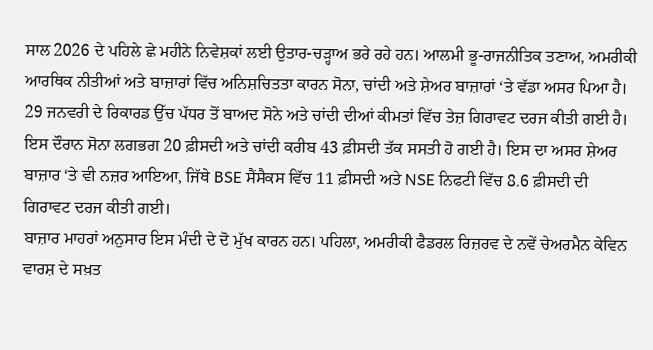ਸਾਲ 2026 ਦੇ ਪਹਿਲੇ ਛੇ ਮਹੀਨੇ ਨਿਵੇਸ਼ਕਾਂ ਲਈ ਉਤਾਰ-ਚੜ੍ਹਾਅ ਭਰੇ ਰਹੇ ਹਨ। ਆਲਮੀ ਭੂ-ਰਾਜਨੀਤਿਕ ਤਣਾਅ, ਅਮਰੀਕੀ ਆਰਥਿਕ ਨੀਤੀਆਂ ਅਤੇ ਬਾਜ਼ਾਰਾਂ ਵਿੱਚ ਅਨਿਸ਼ਚਿਤਤਾ ਕਾਰਨ ਸੋਨਾ, ਚਾਂਦੀ ਅਤੇ ਸ਼ੇਅਰ ਬਾਜ਼ਾਰਾਂ ‘ਤੇ ਵੱਡਾ ਅਸਰ ਪਿਆ ਹੈ।
29 ਜਨਵਰੀ ਦੇ ਰਿਕਾਰਡ ਉੱਚ ਪੱਧਰ ਤੋਂ ਬਾਅਦ ਸੋਨੇ ਅਤੇ ਚਾਂਦੀ ਦੀਆਂ ਕੀਮਤਾਂ ਵਿੱਚ ਤੇਜ਼ ਗਿਰਾਵਟ ਦਰਜ ਕੀਤੀ ਗਈ ਹੈ। ਇਸ ਦੌਰਾਨ ਸੋਨਾ ਲਗਭਗ 20 ਫ਼ੀਸਦੀ ਅਤੇ ਚਾਂਦੀ ਕਰੀਬ 43 ਫ਼ੀਸਦੀ ਤੱਕ ਸਸਤੀ ਹੋ ਗਈ ਹੈ। ਇਸ ਦਾ ਅਸਰ ਸ਼ੇਅਰ ਬਾਜ਼ਾਰ ‘ਤੇ ਵੀ ਨਜ਼ਰ ਆਇਆ, ਜਿੱਥੇ BSE ਸੈਂਸੈਕਸ ਵਿੱਚ 11 ਫ਼ੀਸਦੀ ਅਤੇ NSE ਨਿਫਟੀ ਵਿੱਚ 8.6 ਫ਼ੀਸਦੀ ਦੀ ਗਿਰਾਵਟ ਦਰਜ ਕੀਤੀ ਗਈ।
ਬਾਜ਼ਾਰ ਮਾਹਰਾਂ ਅਨੁਸਾਰ ਇਸ ਮੰਦੀ ਦੇ ਦੋ ਮੁੱਖ ਕਾਰਨ ਹਨ। ਪਹਿਲਾ, ਅਮਰੀਕੀ ਫੈਡਰਲ ਰਿਜ਼ਰਵ ਦੇ ਨਵੇਂ ਚੇਅਰਮੈਨ ਕੇਵਿਨ ਵਾਰਸ਼ ਦੇ ਸਖ਼ਤ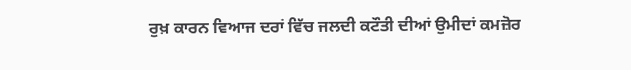ਰੁਖ਼ ਕਾਰਨ ਵਿਆਜ ਦਰਾਂ ਵਿੱਚ ਜਲਦੀ ਕਟੌਤੀ ਦੀਆਂ ਉਮੀਦਾਂ ਕਮਜ਼ੋਰ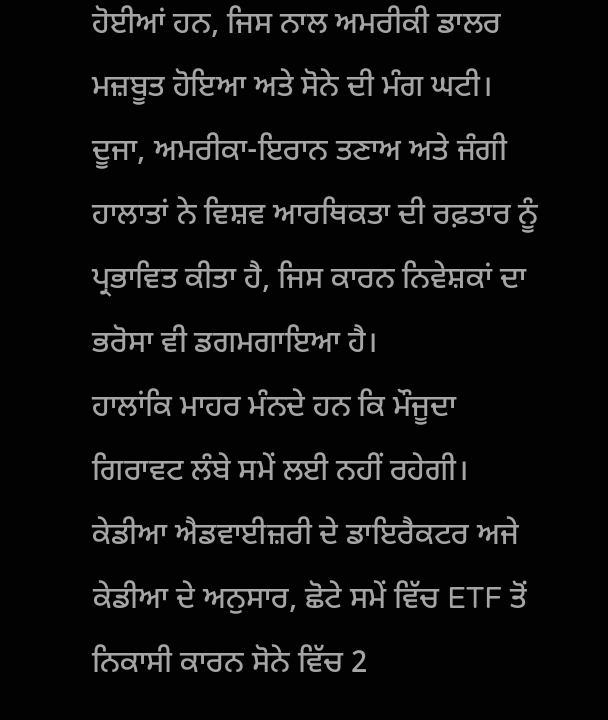ਹੋਈਆਂ ਹਨ, ਜਿਸ ਨਾਲ ਅਮਰੀਕੀ ਡਾਲਰ ਮਜ਼ਬੂਤ ਹੋਇਆ ਅਤੇ ਸੋਨੇ ਦੀ ਮੰਗ ਘਟੀ। ਦੂਜਾ, ਅਮਰੀਕਾ-ਇਰਾਨ ਤਣਾਅ ਅਤੇ ਜੰਗੀ ਹਾਲਾਤਾਂ ਨੇ ਵਿਸ਼ਵ ਆਰਥਿਕਤਾ ਦੀ ਰਫ਼ਤਾਰ ਨੂੰ ਪ੍ਰਭਾਵਿਤ ਕੀਤਾ ਹੈ, ਜਿਸ ਕਾਰਨ ਨਿਵੇਸ਼ਕਾਂ ਦਾ ਭਰੋਸਾ ਵੀ ਡਗਮਗਾਇਆ ਹੈ।
ਹਾਲਾਂਕਿ ਮਾਹਰ ਮੰਨਦੇ ਹਨ ਕਿ ਮੌਜੂਦਾ ਗਿਰਾਵਟ ਲੰਬੇ ਸਮੇਂ ਲਈ ਨਹੀਂ ਰਹੇਗੀ। ਕੇਡੀਆ ਐਡਵਾਈਜ਼ਰੀ ਦੇ ਡਾਇਰੈਕਟਰ ਅਜੇ ਕੇਡੀਆ ਦੇ ਅਨੁਸਾਰ, ਛੋਟੇ ਸਮੇਂ ਵਿੱਚ ETF ਤੋਂ ਨਿਕਾਸੀ ਕਾਰਨ ਸੋਨੇ ਵਿੱਚ 2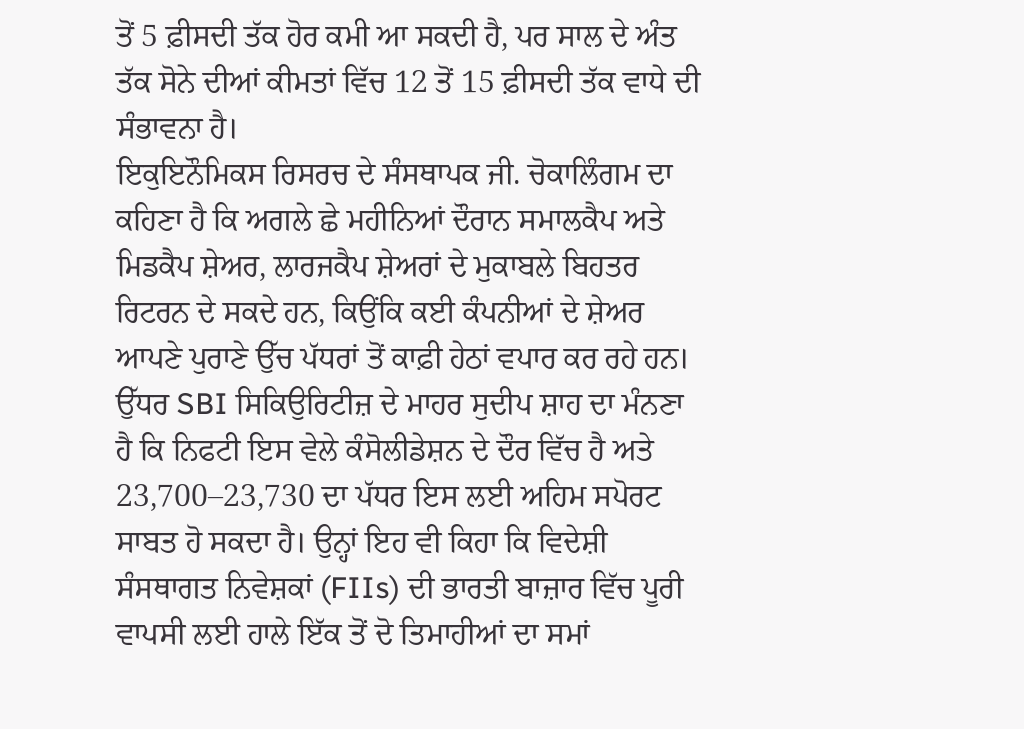ਤੋਂ 5 ਫ਼ੀਸਦੀ ਤੱਕ ਹੋਰ ਕਮੀ ਆ ਸਕਦੀ ਹੈ, ਪਰ ਸਾਲ ਦੇ ਅੰਤ ਤੱਕ ਸੋਨੇ ਦੀਆਂ ਕੀਮਤਾਂ ਵਿੱਚ 12 ਤੋਂ 15 ਫ਼ੀਸਦੀ ਤੱਕ ਵਾਧੇ ਦੀ ਸੰਭਾਵਨਾ ਹੈ।
ਇਕੁਇਨੌਮਿਕਸ ਰਿਸਰਚ ਦੇ ਸੰਸਥਾਪਕ ਜੀ. ਚੋਕਾਲਿੰਗਮ ਦਾ ਕਹਿਣਾ ਹੈ ਕਿ ਅਗਲੇ ਛੇ ਮਹੀਨਿਆਂ ਦੌਰਾਨ ਸਮਾਲਕੈਪ ਅਤੇ ਮਿਡਕੈਪ ਸ਼ੇਅਰ, ਲਾਰਜਕੈਪ ਸ਼ੇਅਰਾਂ ਦੇ ਮੁਕਾਬਲੇ ਬਿਹਤਰ ਰਿਟਰਨ ਦੇ ਸਕਦੇ ਹਨ, ਕਿਉਂਕਿ ਕਈ ਕੰਪਨੀਆਂ ਦੇ ਸ਼ੇਅਰ ਆਪਣੇ ਪੁਰਾਣੇ ਉੱਚ ਪੱਧਰਾਂ ਤੋਂ ਕਾਫ਼ੀ ਹੇਠਾਂ ਵਪਾਰ ਕਰ ਰਹੇ ਹਨ।
ਉੱਧਰ SBI ਸਿਕਿਉਰਿਟੀਜ਼ ਦੇ ਮਾਹਰ ਸੁਦੀਪ ਸ਼ਾਹ ਦਾ ਮੰਨਣਾ ਹੈ ਕਿ ਨਿਫਟੀ ਇਸ ਵੇਲੇ ਕੰਸੋਲੀਡੇਸ਼ਨ ਦੇ ਦੌਰ ਵਿੱਚ ਹੈ ਅਤੇ 23,700–23,730 ਦਾ ਪੱਧਰ ਇਸ ਲਈ ਅਹਿਮ ਸਪੋਰਟ ਸਾਬਤ ਹੋ ਸਕਦਾ ਹੈ। ਉਨ੍ਹਾਂ ਇਹ ਵੀ ਕਿਹਾ ਕਿ ਵਿਦੇਸ਼ੀ ਸੰਸਥਾਗਤ ਨਿਵੇਸ਼ਕਾਂ (FIIs) ਦੀ ਭਾਰਤੀ ਬਾਜ਼ਾਰ ਵਿੱਚ ਪੂਰੀ ਵਾਪਸੀ ਲਈ ਹਾਲੇ ਇੱਕ ਤੋਂ ਦੋ ਤਿਮਾਹੀਆਂ ਦਾ ਸਮਾਂ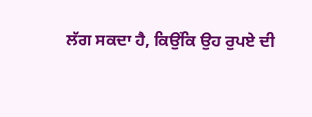ਲੱਗ ਸਕਦਾ ਹੈ, ਕਿਉਂਕਿ ਉਹ ਰੁਪਏ ਦੀ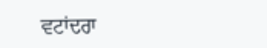ਵਟਾਂਦਰਾ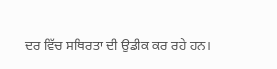ਦਰ ਵਿੱਚ ਸਥਿਰਤਾ ਦੀ ਉਡੀਕ ਕਰ ਰਹੇ ਹਨ।